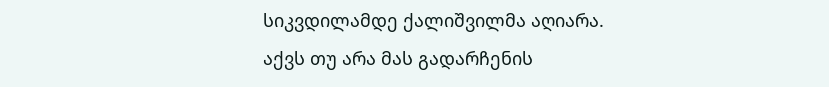სიკვდილამდე ქალიშვილმა აღიარა. აქვს თუ არა მას გადარჩენის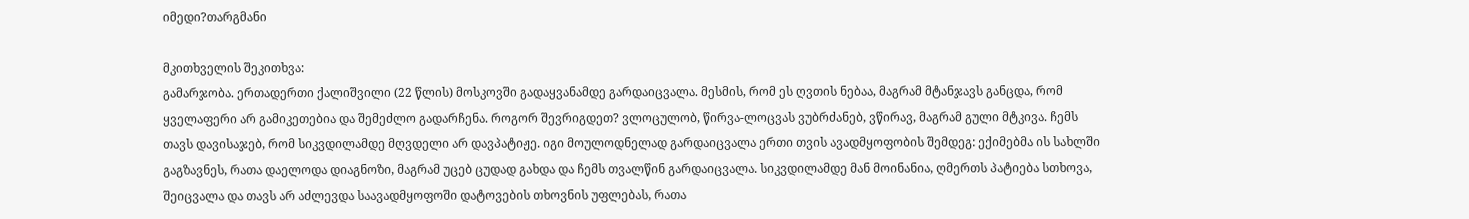იმედი?თარგმანი

მკითხველის შეკითხვა:
გამარჯობა. ერთადერთი ქალიშვილი (22 წლის) მოსკოვში გადაყვანამდე გარდაიცვალა. მესმის, რომ ეს ღვთის ნებაა, მაგრამ მტანჯავს განცდა, რომ ყველაფერი არ გამიკეთებია და შემეძლო გადარჩენა. როგორ შევრიგდეთ? ვლოცულობ, წირვა-ლოცვას ვუბრძანებ, ვწირავ, მაგრამ გული მტკივა. ჩემს თავს დავისაჯებ, რომ სიკვდილამდე მღვდელი არ დავპატიჟე. იგი მოულოდნელად გარდაიცვალა ერთი თვის ავადმყოფობის შემდეგ: ექიმებმა ის სახლში გაგზავნეს, რათა დაელოდა დიაგნოზი, მაგრამ უცებ ცუდად გახდა და ჩემს თვალწინ გარდაიცვალა. სიკვდილამდე მან მოინანია, ღმერთს პატიება სთხოვა, შეიცვალა და თავს არ აძლევდა საავადმყოფოში დატოვების თხოვნის უფლებას, რათა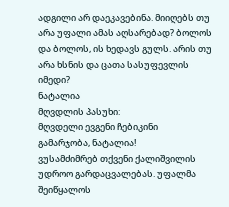ადგილი არ დაეკავებინა. მიიღებს თუ არა უფალი ამას აღსარებად? ბოლოს და ბოლოს, ის ხედავს გულს. არის თუ არა ხსნის და ცათა სასუფევლის იმედი?
ნატალია
მღვდლის პასუხი:
მღვდელი ევგენი ჩებიკინი
გამარჯობა, ნატალია!
ვუსამძიმრებ თქვენი ქალიშვილის უდროო გარდაცვალებას. უფალმა შეიწყალოს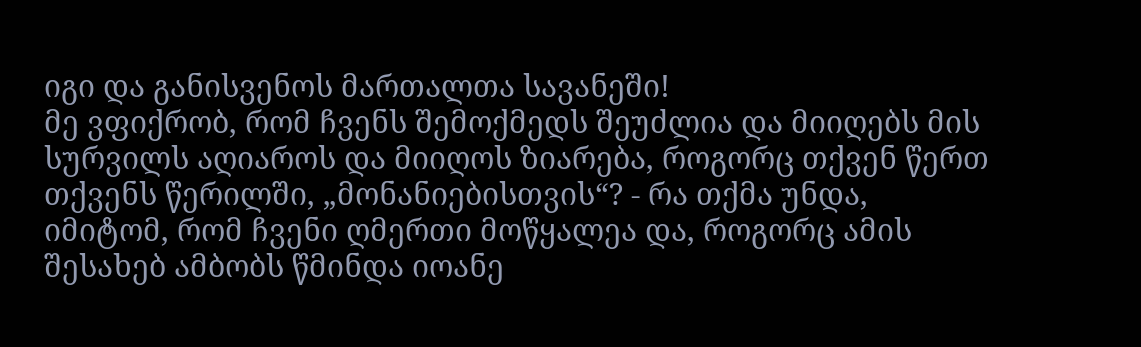იგი და განისვენოს მართალთა სავანეში!
მე ვფიქრობ, რომ ჩვენს შემოქმედს შეუძლია და მიიღებს მის სურვილს აღიაროს და მიიღოს ზიარება, როგორც თქვენ წერთ თქვენს წერილში, „მონანიებისთვის“? - რა თქმა უნდა, იმიტომ, რომ ჩვენი ღმერთი მოწყალეა და, როგორც ამის შესახებ ამბობს წმინდა იოანე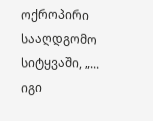ოქროპირი სააღდგომო სიტყვაში, „... იგი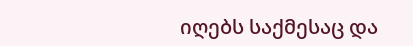იღებს საქმესაც და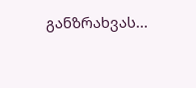განზრახვას...